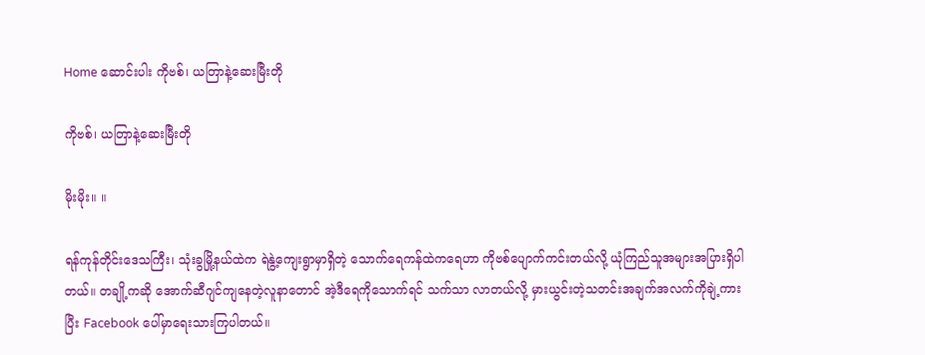Home ဆောင်းပါး ကိုဗစ်၊ ယတြာနဲ့ဆေးမြီးတို

ကိုဗစ်၊ ယတြာနဲ့ဆေးမြီးတို

မိုးမိုး။ ။

ရန်ကုန်တိုင်းဒေသကြီး၊ သုံးခွမြို့နယ်ထဲက ရဲနွဲ့ကျေးရွာမှာရှိတဲ့ သောက်ရေကန်ထဲကရေဟာ ကိုဗစ်ပျောက်ကင်းတယ်လို့ ယုံကြည်သူအများအပြားရှိပါတယ်။ တချို့ကဆို အောက်ဆီဂျင်ကျနေတဲ့လူနာတောင် အဲ့ဒီရေကိုသောက်ရင် သက်သာ လာတယ်လို့ မှားယွင်းတဲ့သတင်းအချက်အလက်ကိုချဲ့ကားပြီး Facebook ပေါ်မှာရေးသားကြပါတယ်။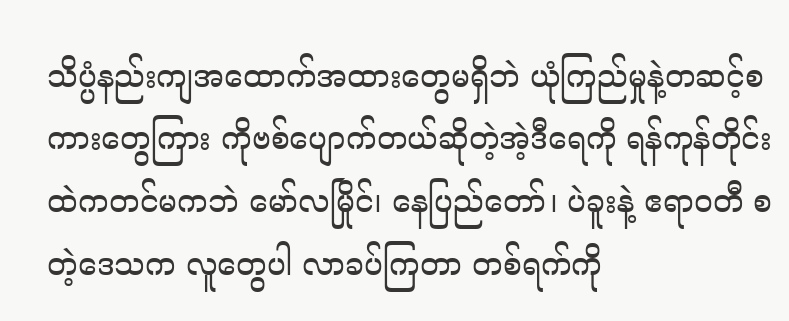သိပ္ပံနည်းကျအထောက်အထားတွေမရှိဘဲ ယုံကြည်မှုနဲ့တဆင့်စကားတွေကြား ကိုဗစ်ပျောက်တယ်ဆိုတဲ့အဲ့ဒီရေကို ရန်ကုန်တိုင်းထဲကတင်မကဘဲ မော်လမြိုင်၊ နေပြည်တော်၊ ပဲခူးနဲ့ ဧရာဝတီ စတဲ့ဒေသက လူတွေပါ လာခပ်ကြတာ တစ်ရက်ကို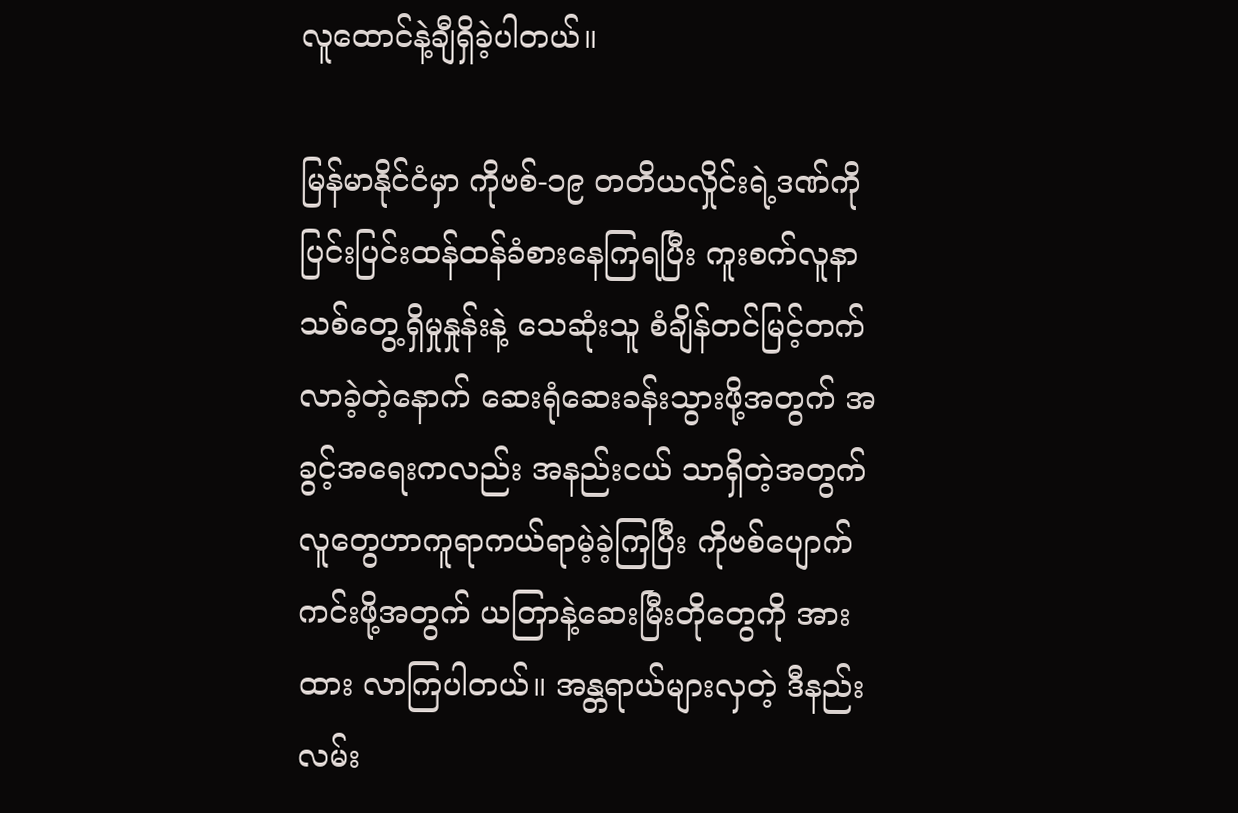လူထောင်နဲ့ချီရှိခဲ့ပါတယ်။

မြန်မာနိုင်ငံမှာ ကိုဗစ်-၁၉ တတိယလှိုင်းရဲ့ဒဏ်ကို ပြင်းပြင်းထန်ထန်ခံစားနေကြရပြီး ကူးစက်လူနာသစ်တွေ့ရှိမှုနှုန်းနဲ့ သေဆုံးသူ စံချိန်တင်မြင့်တက်လာခဲ့တဲ့နောက် ဆေးရုံဆေးခန်းသွားဖို့အတွက် အခွင့်အရေးကလည်း အနည်းငယ် သာရှိတဲ့အတွက် လူတွေဟာကူရာကယ်ရာမဲ့ခဲ့ကြပြီး ကိုဗစ်ပျောက်ကင်းဖို့အတွက် ယတြာနဲ့ဆေးမြီးတိုတွေကို အားထား လာကြပါတယ်။ အန္တရာယ်များလှတဲ့ ဒီနည်းလမ်း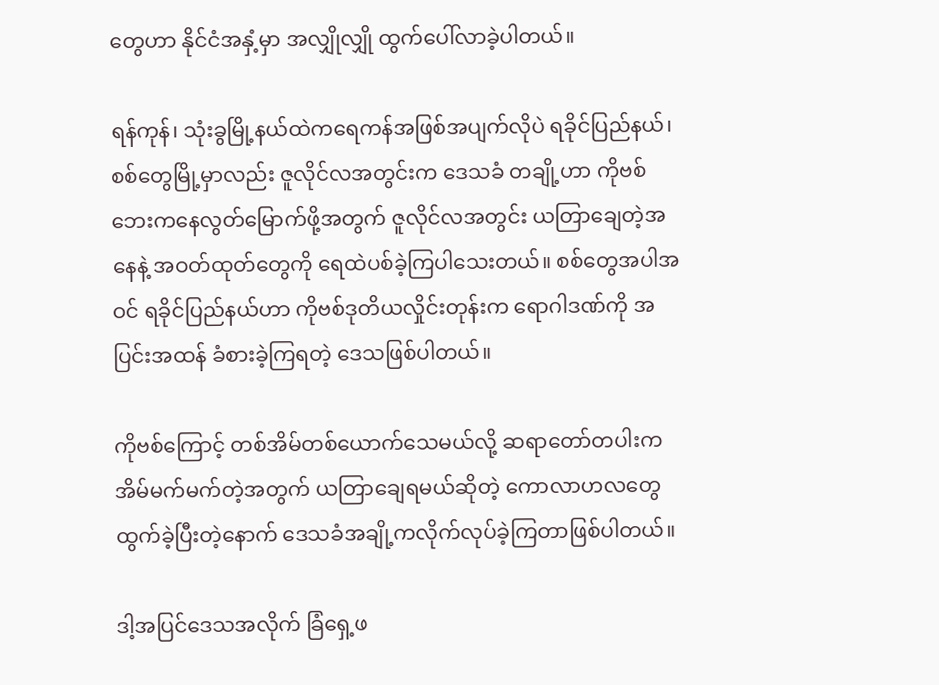တွေဟာ နိုင်ငံအနှံ့မှာ အလျှိုလျှို ထွက်ပေါ်လာခဲ့ပါတယ်။

ရန်ကုန်၊ သုံးခွမြို့နယ်ထဲကရေကန်အဖြစ်အပျက်လိုပဲ ရခိုင်ပြည်နယ်၊ စစ်တွေမြို့မှာလည်း ဇူလိုင်လအတွင်းက ဒေသခံ တချို့ဟာ ကိုဗစ်ဘေးကနေလွတ်မြောက်ဖို့အတွက် ဇူလိုင်လအတွင်း ယတြာချေတဲ့အနေနဲ့ အဝတ်ထုတ်တွေကို ရေထဲပစ်ခဲ့ကြပါသေးတယ်။ စစ်တွေအပါအဝင် ရခိုင်ပြည်နယ်ဟာ ကိုဗစ်ဒုတိယလှိုင်းတုန်းက ရောဂါဒဏ်ကို အပြင်းအထန် ခံစားခဲ့ကြရတဲ့ ဒေသဖြစ်ပါတယ်။

ကိုဗစ်ကြောင့် တစ်အိမ်တစ်ယောက်သေမယ်လို့ ဆရာတော်တပါးက အိမ်မက်မက်တဲ့အတွက် ယတြာချေရမယ်ဆိုတဲ့ ကောလာဟလတွေထွက်ခဲ့ပြီးတဲ့နောက် ဒေသခံအချို့ကလိုက်လုပ်ခဲ့ကြတာဖြစ်ပါတယ်။

ဒါ့အပြင်ဒေသအလိုက် ခြံရှေ့ဖ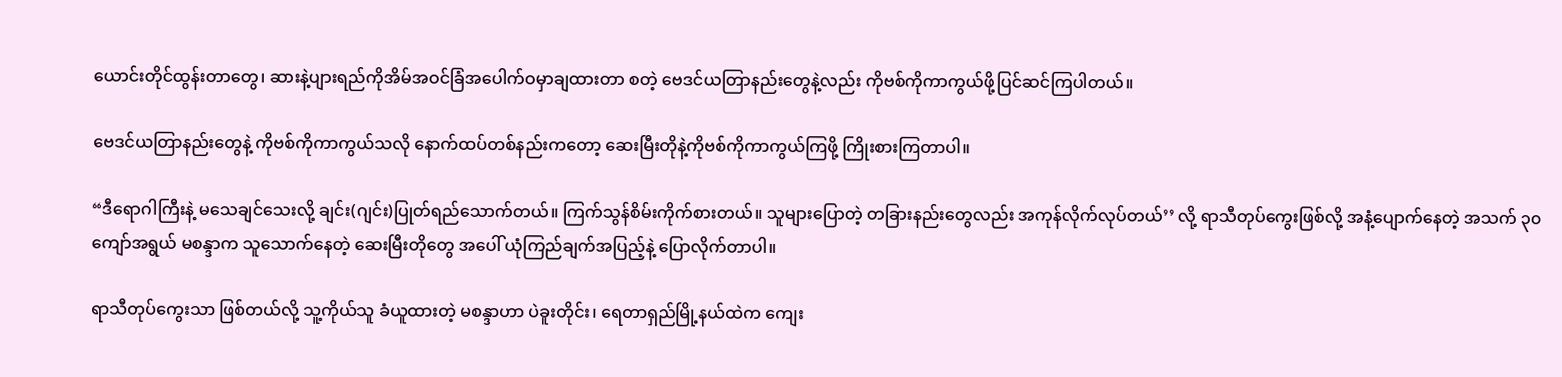ယောင်းတိုင်ထွန်းတာတွေ၊ ဆားနဲ့ပျားရည်ကိုအိမ်အဝင်ခြံအပေါက်ဝမှာချထားတာ စတဲ့ ဗေဒင်ယတြာနည်းတွေနဲ့လည်း ကိုဗစ်ကိုကာကွယ်ဖို့ပြင်ဆင်ကြပါတယ်။

ဗေဒင်ယတြာနည်းတွေနဲ့ ကိုဗစ်ကိုကာကွယ်သလို နောက်ထပ်တစ်နည်းကတော့ ဆေးမြီးတိုနဲ့ကိုဗစ်ကိုကာကွယ်ကြဖို့ ကြိုးစားကြတာပါ။

“ဒီရောဂါကြီးနဲ့ မသေချင်သေးလို့ ချင်း(ဂျင်း)ပြုတ်ရည်သောက်တယ်။ ကြက်သွန်စိမ်းကိုက်စားတယ်။ သူများပြောတဲ့ တခြားနည်းတွေလည်း အကုန်လိုက်လုပ်တယ်’’ လို့ ရာသီတုပ်ကွေးဖြစ်လို့ အနံ့ပျောက်နေတဲ့ အသက် ၃၀ ကျော်အရွယ် မစန္ဒာက သူသောက်နေတဲ့ ဆေးမြီးတိုတွေ အပေါ် ယုံကြည်ချက်အပြည့်နဲ့ ပြောလိုက်တာပါ။

ရာသီတုပ်ကွေးသာ ဖြစ်တယ်လို့ သူ့ကိုယ်သူ ခံယူထားတဲ့ မစန္ဒာဟာ ပဲခူးတိုင်း၊ ရေတာရှည်မြို့နယ်ထဲက ကျေး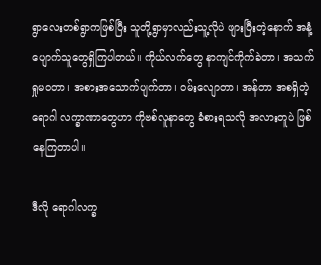ရွာလေးတစ်ရွာကဖြစ်ပြီး သူတို့ရွာမှာလည်းသူ့လိုပဲ ဖျားပြီးတဲ့နောက် အနံ့ပျောက်သူတွေရှိကြပါတယ်။ ကိုယ်လက်တွေ နာကျင်ကိုက်ခဲတာ၊ အသက်ရှုမဝတာ၊ အစားအသောက်ပျက်တာ၊ ဝမ်းလျောတာ၊ အန်တာ အစရှိတဲ့ ရောဂါ လက္ခာဏာတွေဟာ ကိုဗစ်လူနာတွေ ခံစားရသလို အလားတူပဲ ဖြစ်နေကြတာပါ။

ဒီလို ရောဂါလက္ခ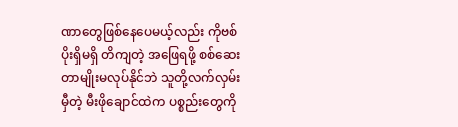ဏာတွေဖြစ်နေပေမယ့်လည်း ကိုဗစ်ပိုးရှိမရှိ တိကျတဲ့ အဖြေရဖို့ စစ်ဆေးတာမျိုးမလုပ်နိုင်ဘဲ သူတို့လက်လှမ်းမှီတဲ့ မီးဖိုချောင်ထဲက ပစ္စည်းတွေကို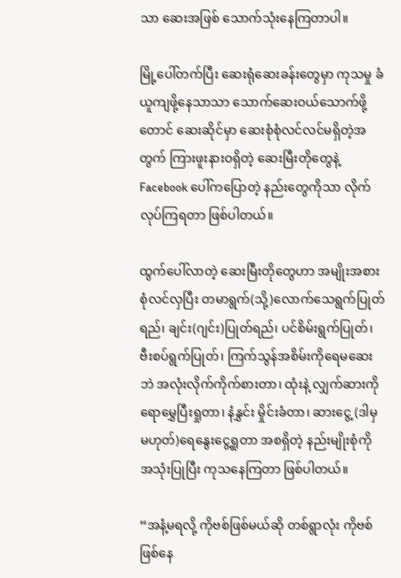သာ ဆေးအဖြစ် သောက်သုံးနေကြတာပါ။

မြို့ပေါ်တက်ပြီး ဆေးရုံဆေးခန်းတွေမှာ ကုသမှု ခံယူကျဖို့နေသာသာ သောက်ဆေးဝယ်သောက်ဖို့တောင် ဆေးဆိုင်မှာ ဆေးစုံစုံလင်လင်မရှိတဲ့အတွက် ကြားဖူးနားဝရှိတဲ့ ဆေးမြီးတိုတွေနဲ့ Facebook ပေါ်ကပြောတဲ့ နည်းတွေကိုသာ လိုက်လုပ်ကြရတာ ဖြစ်ပါတယ်။

ထွက်ပေါ်လာတဲ့ ဆေးမြီးတိုတွေဟာ အမျိုးအစားစုံလင်လှပြီး တမာရွက်(သို့)လောက်သေရွက်ပြုတ်ရည်၊ ချင်း(ဂျင်း)ပြုတ်ရည်၊ ပင်စိမ်းရွက်ပြုတ်၊ ဗီးစပ်ရွက်ပြုတ်၊ ကြက်သွန်အစိမ်းကိုရေမဆေးဘဲ အလုံးလိုက်ကိုက်စားတာ၊ ထုံးနဲ့ လျှက်ဆားကိုရောမွှေပြီးရှုတာ၊ နံနွှင်း မှိုင်းခံတာ၊ ဆားငွေ့ (ဒါမှမဟုတ်)ရေနွေးငွေ့ရှုတာ အစရှိတဲ့ နည်းမျိုးစုံကို အသုံးပြုပြီး ကုသနေကြတာ ဖြစ်ပါတယ်။

“အနံ့မရလို့ ကိုဗစ်ဖြစ်မယ်ဆို တစ်ရွာလုံး ကိုဗစ်ဖြစ်နေ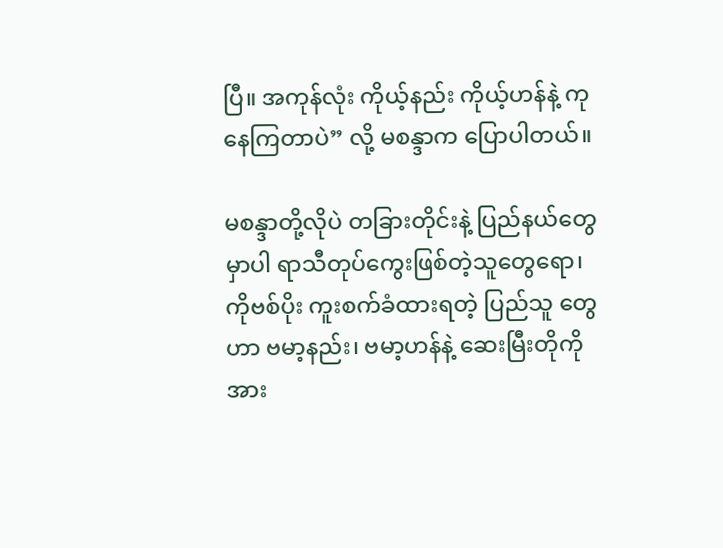ပြီ။ အကုန်လုံး ကိုယ့်နည်း ကိုယ့်ဟန်နဲ့ ကုနေကြတာပဲ” လို့ မစန္ဒာက ပြောပါတယ်။

မစန္ဒာတို့လိုပဲ တခြားတိုင်းနဲ့ ပြည်နယ်တွေမှာပါ ရာသီတုပ်ကွေးဖြစ်တဲ့သူတွေရော၊ ကိုဗစ်ပိုး ကူးစက်ခံထားရတဲ့ ပြည်သူ တွေဟာ ဗမာ့နည်း၊ ဗမာ့ဟန်နဲ့ ဆေးမြီးတိုကို အား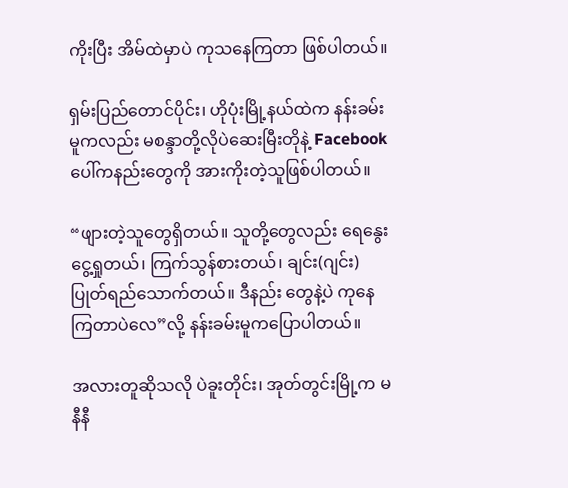ကိုးပြီး အိမ်ထဲမှာပဲ ကုသနေကြတာ ဖြစ်ပါတယ်။

ရှမ်းပြည်တောင်ပိုင်း၊ ဟိုပုံးမြို့နယ်ထဲက နန်းခမ်းမူကလည်း မစန္ဒာတို့လိုပဲဆေးမြီးတိုနဲ့ Facebook ပေါ်ကနည်းတွေကို အားကိုးတဲ့သူဖြစ်ပါတယ်။

“ဖျားတဲ့သူတွေရှိတယ်။ သူတို့တွေလည်း ရေနွေးငွေ့ရှုတယ်၊ ကြက်သွန်စားတယ်၊ ချင်း(ဂျင်း)ပြုတ်ရည်သောက်တယ်။ ဒီနည်း တွေနဲ့ပဲ ကုနေကြတာပဲလေ”လို့ နန်းခမ်းမူကပြောပါတယ်။

အလားတူဆိုသလို ပဲခူးတိုင်း၊ အုတ်တွင်းမြို့က မနီနီ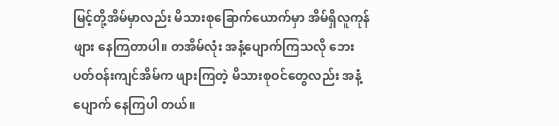မြင့်တို့အိမ်မှာလည်း မိသားစုခြောက်ယောက်မှာ အိမ်ရှိလူကုန်ဖျား နေကြတာပါ။ တအိမ်လုံး အနံ့ပျောက်ကြသလို ဘေးပတ်ဝန်းကျင်အိမ်က ဖျားကြတဲ့ မိသားစုဝင်တွေလည်း အနံ့ပျောက် နေကြပါ တယ်။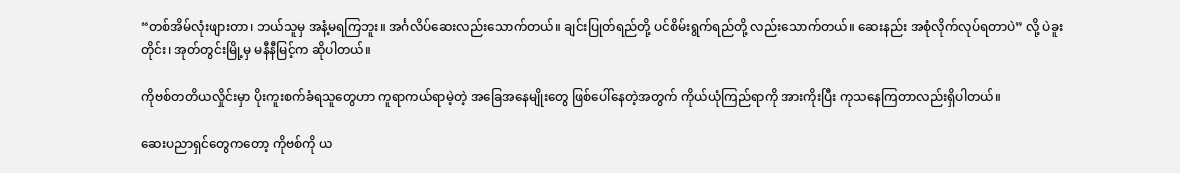“တစ်အိမ်လုံးဖျားတာ၊ ဘယ်သူမှ အနံ့မရကြဘူး။ အင်္ဂလိပ်ဆေးလည်းသောက်တယ်။ ချင်းပြုတ်ရည်တို့ ပင်စိမ်းရွက်ရည်တို့ လည်းသောက်တယ်။ ဆေးနည်း အစုံလိုက်လုပ်ရတာပဲ” လို့ ပဲခူးတိုင်း၊ အုတ်တွင်းမြို့မှ မနီနီမြင့်က ဆိုပါတယ်။

ကိုဗစ်တတိယလှိုင်းမှာ ပိုးကူးစက်ခံရသူတွေဟာ ကူရာကယ်ရာမဲ့တဲ့ အခြေအနေမျိုးတွေ ဖြစ်ပေါ်နေတဲ့အတွက် ကိုယ်ယုံကြည်ရာကို အားကိုးပြီး ကုသနေကြတာလည်းရှိပါတယ်။

ဆေးပညာရှင်တွေကတော့ ကိုဗစ်ကို ယ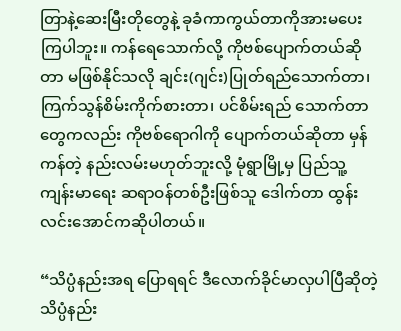တြာနဲ့ဆေးမြီးတိုတွေနဲ့ ခုခံကာကွယ်တာကိုအားမပေးကြပါဘူး။ ကန်ရေသောက်လို့ ကိုဗစ်ပျောက်တယ်ဆိုတာ မဖြစ်နိုင်သလို ချင်း(ဂျင်း)ပြုတ်ရည်သောက်တာ၊ ကြက်သွန်စိမ်းကိုက်စားတာ၊ ပင်စိမ်းရည် သောက်တာတွေကလည်း ကိုဗစ်ရောဂါကို ပျောက်တယ်ဆိုတာ မှန်ကန်တဲ့ နည်းလမ်းမဟုတ်ဘူးလို့ မုံရွာမြို့မှ ပြည်သူ့ ကျန်းမာရေး ဆရာဝန်တစ်ဦးဖြစ်သူ ဒေါက်တာ ထွန်းလင်းအောင်ကဆိုပါတယ်။

“သိပ္ပံနည်းအရ ပြောရရင် ဒီလောက်ခိုင်မာလှပါပြီဆိုတဲ့ သိပ္ပံနည်း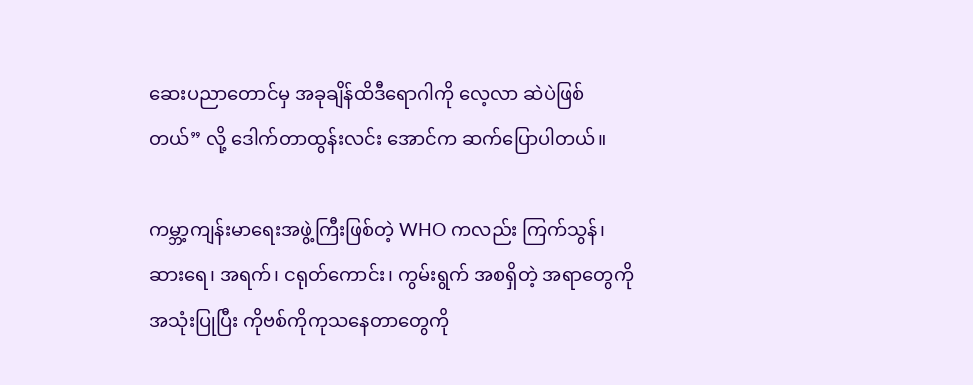ဆေးပညာတောင်မှ အခုချိန်ထိဒီရောဂါကို လေ့လာ ဆဲပဲဖြစ်တယ်” လို့ ဒေါက်တာထွန်းလင်း အောင်က ဆက်ပြောပါတယ်။

ကမ္ဘာ့ကျန်းမာရေးအဖွဲ့ကြီးဖြစ်တဲ့ WHO ကလည်း ကြက်သွန်၊ ဆားရေ၊ အရက်၊ ငရုတ်ကောင်း၊ ကွမ်းရွက် အစရှိတဲ့ အရာတွေကိုအသုံးပြုပြီး ကိုဗစ်ကိုကုသနေတာတွေကို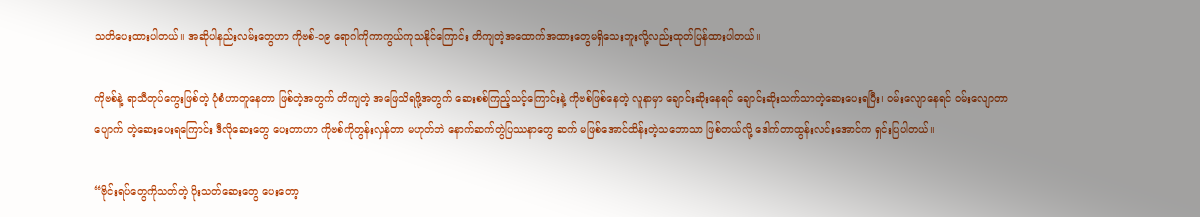သတိပေးထားပါတယ်။ အဆိုပါနည်းလမ်းတွေဟာ ကိုဗစ်-၁၉ ရောဂါကိုကာကွယ်ကုသနိုင်ကြောင်း တိကျတဲ့အထောက်အထားတွေမရှိသေးဘူးလို့လည်းထုတ်ပြန်ထားပါတယ်။

ကိုဗစ်နဲ့ ရာသီတုပ်ကွေးဖြစ်တဲ့ ပုံစံဟာတူနေတာ ဖြစ်တဲ့အတွက် တိကျတဲ့ အဖြေသိရဖို့အတွက် ဆေးစစ်ကြည့်သင့်ကြောင်းနဲ့ ကိုဗစ်ဖြစ်နေတဲ့ လူနာမှာ ချောင်းဆိုးနေရင် ချောင်းဆိုးသက်သာတဲ့ဆေးပေးရပြီး၊ ဝမ်းလျောနေရင် ဝမ်းလျောတာ ပျောက် တဲ့ဆေးပေးရကြောင်း ဒီလိုဆေးတွေ ပေးတာဟာ ကိုဗစ်ကိုတွန်းလှန်တာ မဟုတ်ဘဲ နောက်ဆက်တွဲပြဿနာတွေ ဆက် မဖြစ်အောင်ထိန်းတဲ့သဘောသာ ဖြစ်တယ်လို့ ဒေါက်တာထွန်းလင်းအောင်က ရှင်းပြပါတယ်။

“ဗိုင်းရပ်တွေကိုသတ်တဲ့ ပိုးသတ်ဆေးတွေ ပေးတော့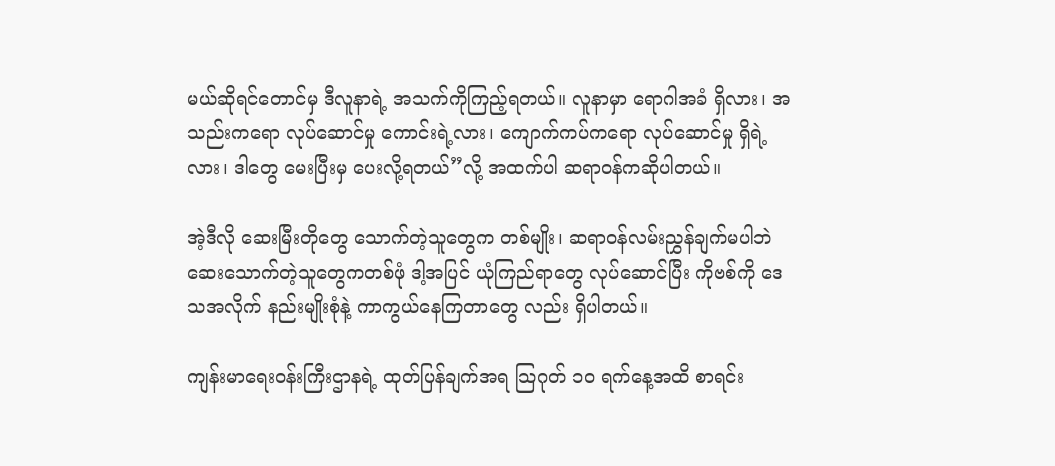မယ်ဆိုရင်တောင်မှ ဒီလူနာရဲ့ အသက်ကိုကြည့်ရတယ်။ လူနာမှာ ရောဂါအခံ ရှိလား၊ အသည်းကရော လုပ်ဆောင်မှု ကောင်းရဲ့လား၊ ကျောက်ကပ်ကရော လုပ်ဆောင်မှု ရှိရဲ့လား၊ ဒါတွေ မေးပြီးမှ ပေးလို့ရတယ်”လို့ အထက်ပါ ဆရာဝန်ကဆိုပါတယ်။

အဲ့ဒီလို ဆေးမြီးတိုတွေ သောက်တဲ့သူတွေက တစ်မျိုး၊ ဆရာဝန်လမ်းညွှန်ချက်မပါဘဲ ဆေးသောက်တဲ့သူတွေကတစ်ဖုံ ဒါ့အပြင် ယုံကြည်ရာတွေ လုပ်ဆောင်ပြီး ကိုဗစ်ကို ဒေသအလိုက် နည်းမျိုးစုံနဲ့ ကာကွယ်နေကြတာတွေ လည်း ရှိပါတယ်။

ကျန်းမာရေးဝန်းကြီးဌာနရဲ့ ထုတ်ပြန်ချက်အရ သြဂုတ် ၁၀ ရက်နေ့အထိ စာရင်း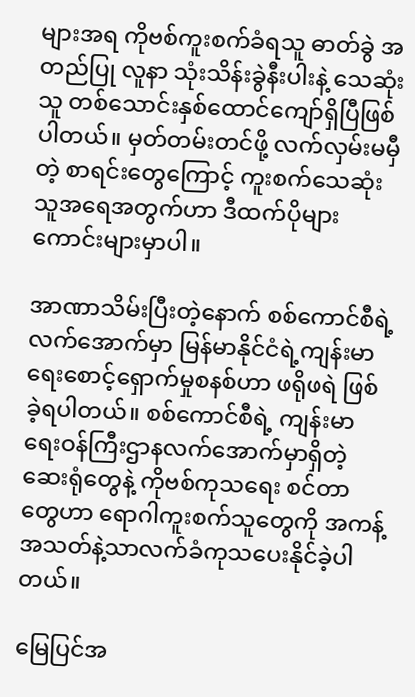များအရ ကိုဗစ်ကူးစက်ခံရသူ ဓာတ်ခွဲ အတည်ပြု လူနာ သုံးသိန်းခွဲနီးပါးနဲ့ သေဆုံးသူ တစ်သောင်းနှစ်ထောင်ကျော်ရှိပြီဖြစ်ပါတယ်။ မှတ်တမ်းတင်ဖို့ လက်လှမ်းမမှီတဲ့ စာရင်းတွေကြောင့် ကူးစက်သေဆုံးသူအရေအတွက်ဟာ ဒီထက်ပိုများကောင်းများမှာပါ။

အာဏာသိမ်းပြီးတဲ့နောက် စစ်ကောင်စီရဲ့လက်အောက်မှာ မြန်မာနိုင်ငံရဲ့ကျန်းမာရေးစောင့်ရှောက်မှုစနစ်ဟာ ဖရိုဖရဲ ဖြစ်ခဲ့ရပါတယ်။ စစ်ကောင်စီရဲ့ ကျန်းမာရေးဝန်ကြီးဌာနလက်အောက်မှာရှိတဲ့ ဆေးရုံတွေနဲ့ ကိုဗစ်ကုသရေး စင်တာတွေဟာ ရောဂါကူးစက်သူတွေကို အကန့်အသတ်နဲ့သာလက်ခံကုသပေးနိုင်ခဲ့ပါတယ်။

မြေပြင်အ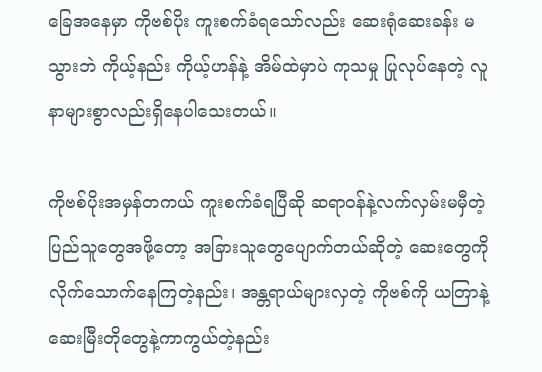ခြေအနေမှာ ကိုဗစ်ပိုး ကူးစက်ခံရသော်လည်း ဆေးရုံဆေးခန်း မသွားဘဲ ကိုယ့်နည်း ကိုယ့်ဟန်နဲ့ အိမ်ထဲမှာပဲ ကုသမှု ပြုလုပ်နေတဲ့ လူနာများစွာလည်းရှိနေပါသေးတယ်။

ကိုဗစ်ပိုးအမှန်တကယ် ကူးစက်ခံရပြီဆို ဆရာဝန်နဲ့လက်လှမ်းမမှီတဲ့ ပြည်သူတွေအဖို့တော့ အခြားသူတွေပျောက်တယ်ဆိုတဲ့ ဆေးတွေကို လိုက်သောက်နေကြတဲ့နည်း၊ အန္တရာယ်များလှတဲ့ ကိုဗစ်ကို ယတြာနဲ့ဆေးမြီးတိုတွေနဲ့ကာကွယ်တဲ့နည်း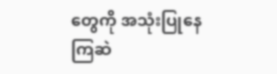တွေကို အသုံးပြုနေကြဆဲ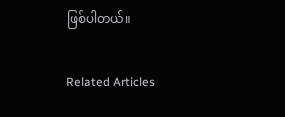ဖြစ်ပါတယ်။

Related Articles